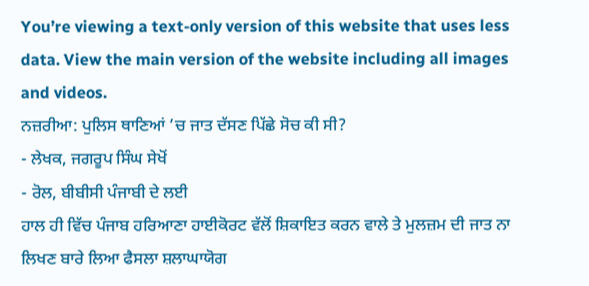You’re viewing a text-only version of this website that uses less data. View the main version of the website including all images and videos.
ਨਜ਼ਰੀਆ: ਪੁਲਿਸ ਥਾਣਿਆਂ ’ਚ ਜਾਤ ਦੱਸਣ ਪਿੱਛੇ ਸੋਚ ਕੀ ਸੀ?
- ਲੇਖਕ, ਜਗਰੂਪ ਸਿੰਘ ਸੇਖੋਂ
- ਰੋਲ, ਬੀਬੀਸੀ ਪੰਜਾਬੀ ਦੇ ਲਈ
ਹਾਲ ਹੀ ਵਿੱਚ ਪੰਜਾਬ ਹਰਿਆਣਾ ਹਾਈਕੋਰਟ ਵੱਲੋਂ ਸ਼ਿਕਾਇਤ ਕਰਨ ਵਾਲੇ ਤੇ ਮੁਲਜ਼ਮ ਦੀ ਜਾਤ ਨਾ ਲਿਖਣ ਬਾਰੇ ਲਿਆ ਫੈਸਲਾ ਸ਼ਲਾਘਾਯੋਗ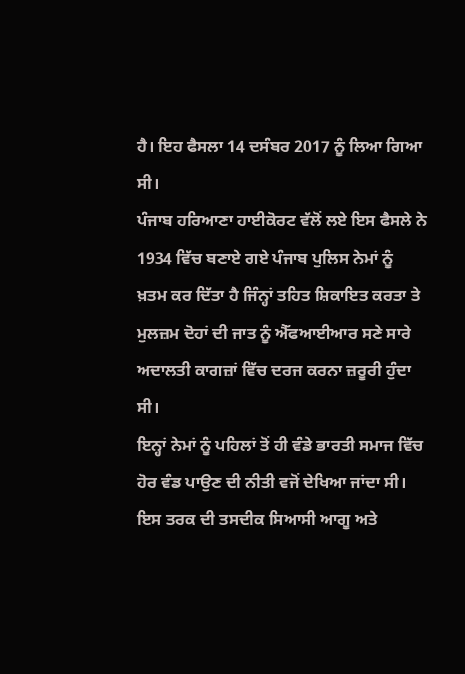ਹੈ। ਇਹ ਫੈਸਲਾ 14 ਦਸੰਬਰ 2017 ਨੂੰ ਲਿਆ ਗਿਆ ਸੀ।
ਪੰਜਾਬ ਹਰਿਆਣਾ ਹਾਈਕੋਰਟ ਵੱਲੋਂ ਲਏ ਇਸ ਫੈਸਲੇ ਨੇ 1934 ਵਿੱਚ ਬਣਾਏ ਗਏ ਪੰਜਾਬ ਪੁਲਿਸ ਨੇਮਾਂ ਨੂੰ ਖ਼ਤਮ ਕਰ ਦਿੱਤਾ ਹੈ ਜਿੰਨ੍ਹਾਂ ਤਹਿਤ ਸ਼ਿਕਾਇਤ ਕਰਤਾ ਤੇ ਮੁਲਜ਼ਮ ਦੋਹਾਂ ਦੀ ਜਾਤ ਨੂੰ ਐੱਫਆਈਆਰ ਸਣੇ ਸਾਰੇ ਅਦਾਲਤੀ ਕਾਗਜ਼ਾਂ ਵਿੱਚ ਦਰਜ ਕਰਨਾ ਜ਼ਰੂਰੀ ਹੁੰਦਾ ਸੀ।
ਇਨ੍ਹਾਂ ਨੇਮਾਂ ਨੂੰ ਪਹਿਲਾਂ ਤੋਂ ਹੀ ਵੰਡੇ ਭਾਰਤੀ ਸਮਾਜ ਵਿੱਚ ਹੋਰ ਵੰਡ ਪਾਉਣ ਦੀ ਨੀਤੀ ਵਜੋਂ ਦੇਖਿਆ ਜਾਂਦਾ ਸੀ। ਇਸ ਤਰਕ ਦੀ ਤਸਦੀਕ ਸਿਆਸੀ ਆਗੂ ਅਤੇ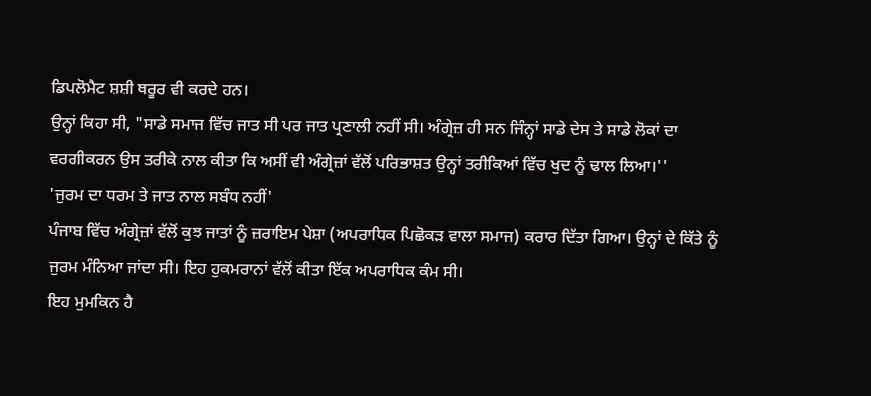ਡਿਪਲੋਮੈਟ ਸ਼ਸ਼ੀ ਥਰੂਰ ਵੀ ਕਰਦੇ ਹਨ।
ਉਨ੍ਹਾਂ ਕਿਹਾ ਸੀ, "ਸਾਡੇ ਸਮਾਜ ਵਿੱਚ ਜਾਤ ਸੀ ਪਰ ਜਾਤ ਪ੍ਰਣਾਲੀ ਨਹੀਂ ਸੀ। ਅੰਗ੍ਰੇਜ਼ ਹੀ ਸਨ ਜਿੰਨ੍ਹਾਂ ਸਾਡੇ ਦੇਸ ਤੇ ਸਾਡੇ ਲੋਕਾਂ ਦਾ ਵਰਗੀਕਰਨ ਉਸ ਤਰੀਕੇ ਨਾਲ ਕੀਤਾ ਕਿ ਅਸੀਂ ਵੀ ਅੰਗ੍ਰੇਜ਼ਾਂ ਵੱਲੋਂ ਪਰਿਭਾਸ਼ਤ ਉਨ੍ਹਾਂ ਤਰੀਕਿਆਂ ਵਿੱਚ ਖੁਦ ਨੂੰ ਢਾਲ ਲਿਆ।''
'ਜੁਰਮ ਦਾ ਧਰਮ ਤੇ ਜਾਤ ਨਾਲ ਸਬੰਧ ਨਹੀਂ'
ਪੰਜਾਬ ਵਿੱਚ ਅੰਗ੍ਰੇਜ਼ਾਂ ਵੱਲੋਂ ਕੁਝ ਜਾਤਾਂ ਨੂੰ ਜ਼ਰਾਇਮ ਪੇਸ਼ਾ (ਅਪਰਾਧਿਕ ਪਿਛੋਕੜ ਵਾਲਾ ਸਮਾਜ) ਕਰਾਰ ਦਿੱਤਾ ਗਿਆ। ਉਨ੍ਹਾਂ ਦੇ ਕਿੱਤੇ ਨੂੰ ਜੁਰਮ ਮੰਨਿਆ ਜਾਂਦਾ ਸੀ। ਇਹ ਹੁਕਮਰਾਨਾਂ ਵੱਲੋਂ ਕੀਤਾ ਇੱਕ ਅਪਰਾਧਿਕ ਕੰਮ ਸੀ।
ਇਹ ਮੁਮਕਿਨ ਹੈ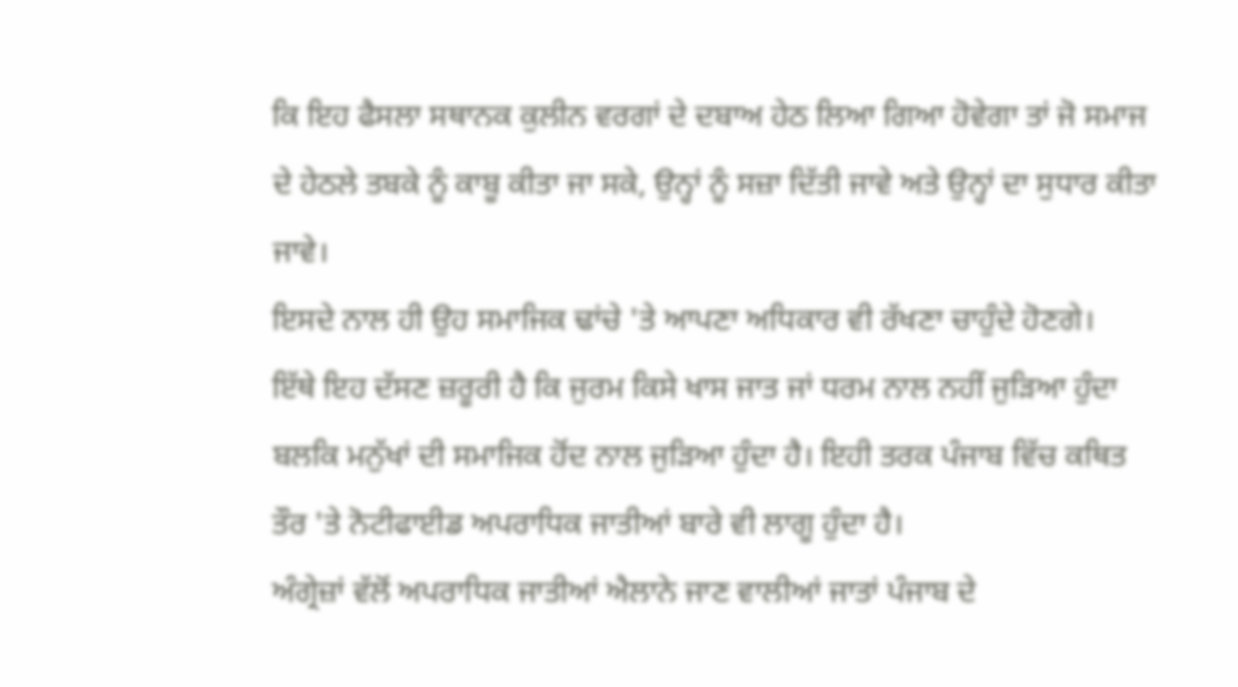ਕਿ ਇਹ ਫੈਸਲਾ ਸਥਾਨਕ ਕੁਲੀਨ ਵਰਗਾਂ ਦੇ ਦਬਾਅ ਹੇਠ ਲਿਆ ਗਿਆ ਹੋਵੇਗਾ ਤਾਂ ਜੋ ਸਮਾਜ ਦੇ ਹੇਠਲੇ ਤਬਕੇ ਨੂੰ ਕਾਬੂ ਕੀਤਾ ਜਾ ਸਕੇ, ਉਨ੍ਹਾਂ ਨੂੰ ਸਜ਼ਾ ਦਿੱਤੀ ਜਾਵੇ ਅਤੇ ਉਨ੍ਹਾਂ ਦਾ ਸੁਧਾਰ ਕੀਤਾ ਜਾਵੇ।
ਇਸਦੇ ਨਾਲ ਹੀ ਉਹ ਸਮਾਜਿਕ ਢਾਂਚੇ 'ਤੇ ਆਪਣਾ ਅਧਿਕਾਰ ਵੀ ਰੱਖਣਾ ਚਾਹੁੰਦੇ ਹੋਣਗੇ।
ਇੱਥੇ ਇਹ ਦੱਸਣ ਜ਼ਰੂਰੀ ਹੈ ਕਿ ਜੁਰਮ ਕਿਸੇ ਖਾਸ ਜਾਤ ਜਾਂ ਧਰਮ ਨਾਲ ਨਹੀਂ ਜੁੜਿਆ ਹੁੰਦਾ ਬਲਕਿ ਮਨੁੱਖਾਂ ਦੀ ਸਮਾਜਿਕ ਹੋਂਦ ਨਾਲ ਜੁੜਿਆ ਹੁੰਦਾ ਹੈ। ਇਹੀ ਤਰਕ ਪੰਜਾਬ ਵਿੱਚ ਕਥਿਤ ਤੌਰ 'ਤੇ ਨੋਟੀਫਾਈਡ ਅਪਰਾਧਿਕ ਜਾਤੀਆਂ ਬਾਰੇ ਵੀ ਲਾਗੂ ਹੁੰਦਾ ਹੈ।
ਅੰਗ੍ਰੇਜ਼ਾਂ ਵੱਲੋਂ ਅਪਰਾਧਿਕ ਜਾਤੀਆਂ ਐਲਾਨੇ ਜਾਣ ਵਾਲੀਆਂ ਜਾਤਾਂ ਪੰਜਾਬ ਦੇ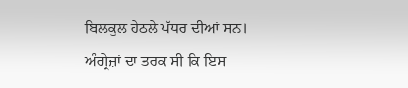ਬਿਲਕੁਲ ਹੇਠਲੇ ਪੱਧਰ ਦੀਆਂ ਸਨ।
ਅੰਗ੍ਰੇਜ਼ਾਂ ਦਾ ਤਰਕ ਸੀ ਕਿ ਇਸ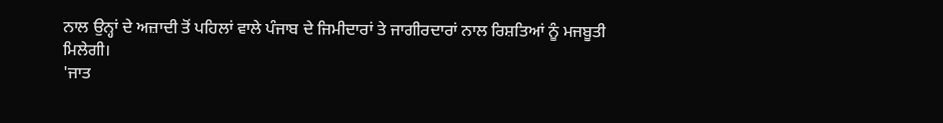ਨਾਲ ਉਨ੍ਹਾਂ ਦੇ ਅਜ਼ਾਦੀ ਤੋਂ ਪਹਿਲਾਂ ਵਾਲੇ ਪੰਜਾਬ ਦੇ ਜਿਮੀਦਾਰਾਂ ਤੇ ਜਾਗੀਰਦਾਰਾਂ ਨਾਲ ਰਿਸ਼ਤਿਆਂ ਨੂੰ ਮਜਬੂਤੀ ਮਿਲੇਗੀ।
'ਜਾਤ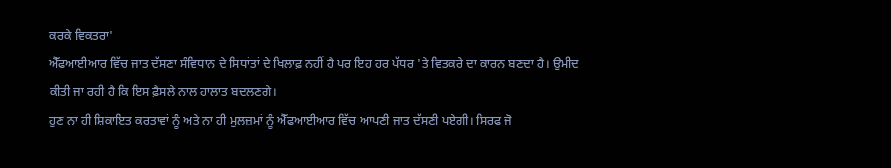ਕਰਕੇ ਵਿਕਤਰਾ'
ਐੱਫਆਈਆਰ ਵਿੱਚ ਜਾਤ ਦੱਸਣਾ ਸੰਵਿਧਾਨ ਦੇ ਸਿਧਾਂਤਾਂ ਦੇ ਖਿਲਾਫ਼ ਨਹੀਂ ਹੈ ਪਰ ਇਹ ਹਰ ਪੱਧਰ 'ਤੇ ਵਿਤਕਰੇ ਦਾ ਕਾਰਨ ਬਣਦਾ ਹੈ। ਉਮੀਦ ਕੀਤੀ ਜਾ ਰਹੀ ਹੈ ਕਿ ਇਸ ਫ਼ੈਸਲੇ ਨਾਲ ਹਾਲਾਤ ਬਦਲਣਗੇ।
ਹੁਣ ਨਾ ਹੀ ਸ਼ਿਕਾਇਤ ਕਰਤਾਵਾਂ ਨੂੰ ਅਤੇ ਨਾ ਹੀ ਮੁਲਜ਼ਮਾਂ ਨੂੰ ਐੱਫਆਈਆਰ ਵਿੱਚ ਆਪਣੀ ਜਾਤ ਦੱਸਣੀ ਪਏਗੀ। ਸਿਰਫ ਜੋ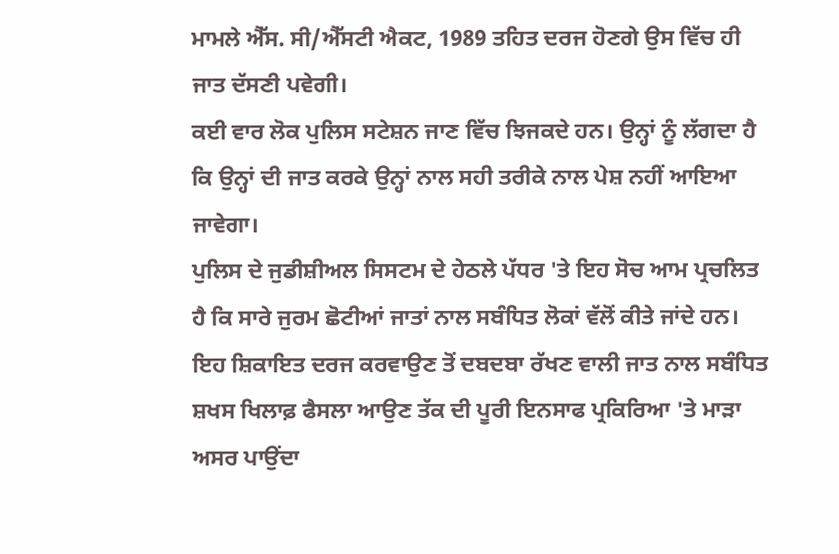ਮਾਮਲੇ ਐੱਸ. ਸੀ/ਐੱਸਟੀ ਐਕਟ, 1989 ਤਹਿਤ ਦਰਜ ਹੋਣਗੇ ਉਸ ਵਿੱਚ ਹੀ ਜਾਤ ਦੱਸਣੀ ਪਵੇਗੀ।
ਕਈ ਵਾਰ ਲੋਕ ਪੁਲਿਸ ਸਟੇਸ਼ਨ ਜਾਣ ਵਿੱਚ ਝਿਜਕਦੇ ਹਨ। ਉਨ੍ਹਾਂ ਨੂੰ ਲੱਗਦਾ ਹੈ ਕਿ ਉਨ੍ਹਾਂ ਦੀ ਜਾਤ ਕਰਕੇ ਉਨ੍ਹਾਂ ਨਾਲ ਸਹੀ ਤਰੀਕੇ ਨਾਲ ਪੇਸ਼ ਨਹੀਂ ਆਇਆ ਜਾਵੇਗਾ।
ਪੁਲਿਸ ਦੇ ਜੁਡੀਸ਼ੀਅਲ ਸਿਸਟਮ ਦੇ ਹੇਠਲੇ ਪੱਧਰ 'ਤੇ ਇਹ ਸੋਚ ਆਮ ਪ੍ਰਚਲਿਤ ਹੈ ਕਿ ਸਾਰੇ ਜੁਰਮ ਛੋਟੀਆਂ ਜਾਤਾਂ ਨਾਲ ਸਬੰਧਿਤ ਲੋਕਾਂ ਵੱਲੋਂ ਕੀਤੇ ਜਾਂਦੇ ਹਨ।
ਇਹ ਸ਼ਿਕਾਇਤ ਦਰਜ ਕਰਵਾਉਣ ਤੋਂ ਦਬਦਬਾ ਰੱਖਣ ਵਾਲੀ ਜਾਤ ਨਾਲ ਸਬੰਧਿਤ ਸ਼ਖਸ ਖਿਲਾਫ਼ ਫੈਸਲਾ ਆਉਣ ਤੱਕ ਦੀ ਪੂਰੀ ਇਨਸਾਫ ਪ੍ਰਕਿਰਿਆ 'ਤੇ ਮਾੜਾ ਅਸਰ ਪਾਉਂਦਾ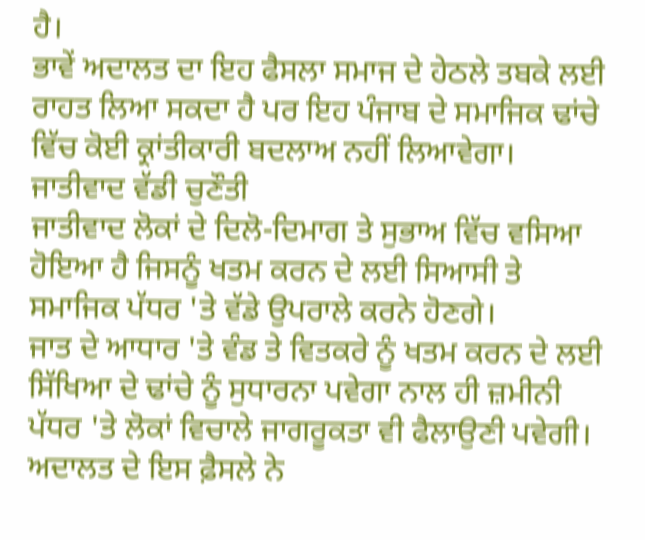ਹੈ।
ਭਾਵੇਂ ਅਦਾਲਤ ਦਾ ਇਹ ਫੈਸਲਾ ਸਮਾਜ ਦੇ ਹੇਠਲੇ ਤਬਕੇ ਲਈ ਰਾਹਤ ਲਿਆ ਸਕਦਾ ਹੈ ਪਰ ਇਹ ਪੰਜਾਬ ਦੇ ਸਮਾਜਿਕ ਢਾਂਚੇ ਵਿੱਚ ਕੋਈ ਕ੍ਰਾਂਤੀਕਾਰੀ ਬਦਲਾਅ ਨਹੀਂ ਲਿਆਵੇਗਾ।
ਜਾਤੀਵਾਦ ਵੱਡੀ ਚੁਣੌਤੀ
ਜਾਤੀਵਾਦ ਲੋਕਾਂ ਦੇ ਦਿਲੋ-ਦਿਮਾਗ ਤੇ ਸੁਭਾਅ ਵਿੱਚ ਵਸਿਆ ਹੋਇਆ ਹੈ ਜਿਸਨੂੰ ਖਤਮ ਕਰਨ ਦੇ ਲਈ ਸਿਆਸੀ ਤੇ ਸਮਾਜਿਕ ਪੱਧਰ 'ਤੇ ਵੱਡੇ ਉਪਰਾਲੇ ਕਰਨੇ ਹੋਣਗੇ।
ਜਾਤ ਦੇ ਆਧਾਰ 'ਤੇ ਵੰਡ ਤੇ ਵਿਤਕਰੇ ਨੂੰ ਖਤਮ ਕਰਨ ਦੇ ਲਈ ਸਿੱਖਿਆ ਦੇ ਢਾਂਚੇ ਨੂੰ ਸੁਧਾਰਨਾ ਪਵੇਗਾ ਨਾਲ ਹੀ ਜ਼ਮੀਨੀ ਪੱਧਰ 'ਤੇ ਲੋਕਾਂ ਵਿਚਾਲੇ ਜਾਗਰੂਕਤਾ ਵੀ ਫੈਲਾਉਣੀ ਪਵੇਗੀ।
ਅਦਾਲਤ ਦੇ ਇਸ ਫ਼ੈਸਲੇ ਨੇ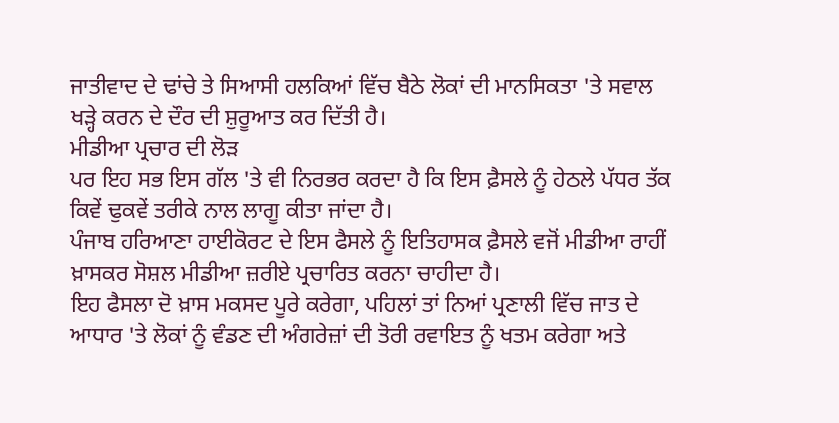ਜਾਤੀਵਾਦ ਦੇ ਢਾਂਚੇ ਤੇ ਸਿਆਸੀ ਹਲਕਿਆਂ ਵਿੱਚ ਬੈਠੇ ਲੋਕਾਂ ਦੀ ਮਾਨਸਿਕਤਾ 'ਤੇ ਸਵਾਲ ਖੜ੍ਹੇ ਕਰਨ ਦੇ ਦੌਰ ਦੀ ਸ਼ੁਰੂਆਤ ਕਰ ਦਿੱਤੀ ਹੈ।
ਮੀਡੀਆ ਪ੍ਰਚਾਰ ਦੀ ਲੋੜ
ਪਰ ਇਹ ਸਭ ਇਸ ਗੱਲ 'ਤੇ ਵੀ ਨਿਰਭਰ ਕਰਦਾ ਹੈ ਕਿ ਇਸ ਫ਼ੈਸਲੇ ਨੂੰ ਹੇਠਲੇ ਪੱਧਰ ਤੱਕ ਕਿਵੇਂ ਢੁਕਵੇਂ ਤਰੀਕੇ ਨਾਲ ਲਾਗੂ ਕੀਤਾ ਜਾਂਦਾ ਹੈ।
ਪੰਜਾਬ ਹਰਿਆਣਾ ਹਾਈਕੋਰਟ ਦੇ ਇਸ ਫੈਸਲੇ ਨੂੰ ਇਤਿਹਾਸਕ ਫ਼ੈਸਲੇ ਵਜੋਂ ਮੀਡੀਆ ਰਾਹੀਂ ਖ਼ਾਸਕਰ ਸੋਸ਼ਲ ਮੀਡੀਆ ਜ਼ਰੀਏ ਪ੍ਰਚਾਰਿਤ ਕਰਨਾ ਚਾਹੀਦਾ ਹੈ।
ਇਹ ਫੈਸਲਾ ਦੋ ਖ਼ਾਸ ਮਕਸਦ ਪੂਰੇ ਕਰੇਗਾ, ਪਹਿਲਾਂ ਤਾਂ ਨਿਆਂ ਪ੍ਰਣਾਲੀ ਵਿੱਚ ਜਾਤ ਦੇ ਆਧਾਰ 'ਤੇ ਲੋਕਾਂ ਨੂੰ ਵੰਡਣ ਦੀ ਅੰਗਰੇਜ਼ਾਂ ਦੀ ਤੋਰੀ ਰਵਾਇਤ ਨੂੰ ਖਤਮ ਕਰੇਗਾ ਅਤੇ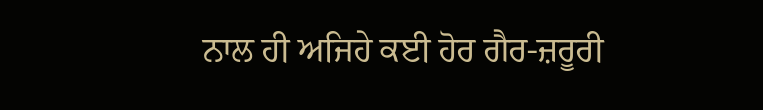ਨਾਲ ਹੀ ਅਜਿਹੇ ਕਈ ਹੋਰ ਗੈਰ-ਜ਼ਰੂਰੀ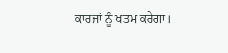ਕਾਰਜਾਂ ਨੂੰ ਖਤਮ ਕਰੇਗਾ।